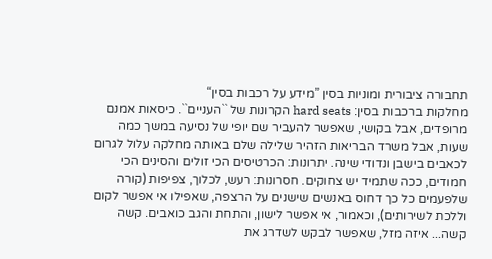תחבורה ציבורית ומוניות בסין ”מידע על רכבות בסין“
מחלקות ברכבות בסין: hard seats הקרונות של ``העניים``. כיסאות אמנם מרופדים, אבל בקושי, שאפשר להעביר שם יופי של נסיעה במשך כמה שעות, אבל משרד הבריאות הזהיר שלילה שלם באותה מחלקה עלול לגרום לכאבים בישבן ונדודי שינה. יתרונות: הכרטיסים הכי זולים והסינים הכי חמודים, ככה שתמיד יש צחוקים. חסרונות: רעש, לכלוך, צפיפות (קורה שלפעמים כל כך דחוס באנשים שישנים על הרצפה, שאפילו אי אפשר לקום וללכת לשירותים), וכאמור, אי אפשר לישון, והתחת והגב כואבים. קשה קשה... איזה מזל, שאפשר לבקש לשדרג את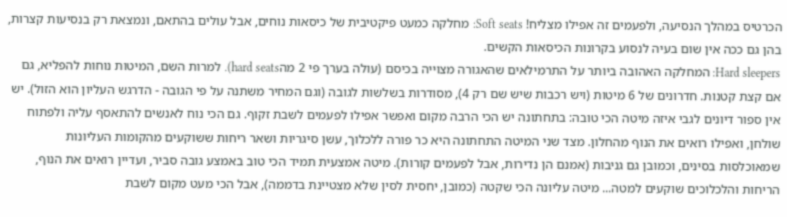הכרטיס במהלך הנסיעה, ולפעמים זה אפילו מצליח! Soft seats: מחלקה כמעט פיקטיבית של כיסאות נוחים, אבל עולים בהתאם, ונמצאת רק בנסיעות קצרות, בהן גם ככה אין שום בעיה לנסוע בקרונות הכיסאות הקשים.
Hard sleepers: המחלקה האהובה ביותר על התרמילאים שהאגורה מצוייה בכיסם (עולה בערך פי 2 מהhard seats). למרות השם, המיטות נוחות להפליא, גם אם קצת קטנות. חדרונים של 6 מיטות (ויש רכבות שיש שם רק 4), מסודרות בשלשות לגובה (וגם המחיר משתנה על פי הגובה - הדרגש העליון הוא הזול). יש אין ספור דיונים לגבי איזה מיטה הכי טובה: בתחתונה יש הכי הרבה מקום ואפשר אפילו לפעמים לשבת זקוף. גם הכי נוח לאנשים להתאסף עליה ולפתוח שולחן, ואפילו רואים את הנוף מהחלון. מצד שני המיטה התחתונה היא כר פורה ללכלוך, עשן סיגריות ושאר ריחות ששוקעים מהקומות העליונות שמאוכלסות בסינים, וכמובן גם גניבות (אמנם הן נדירות, אבל לפעמים קורות). מיטה אמצעית תמיד הכי טוב באמצע גובה סביר, ועדיין רואים את הנוף, הריחות והלכלוכים שוקעים למטה... מיטה עליונה הכי שקטה (כמובן, יחסית לסין שלא מצטיינת בדממה), אבל הכי מעט מקום לשבת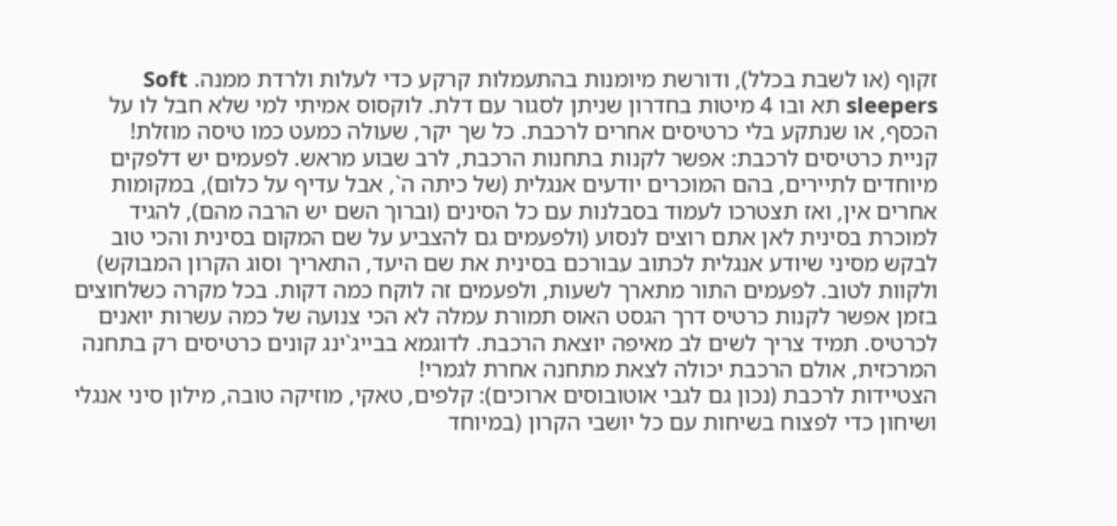זקוף (או לשבת בכלל), ודורשת מיומנות בהתעמלות קרקע כדי לעלות ולרדת ממנה. Soft sleepers תא ובו 4 מיטות בחדרון שניתן לסגור עם דלת. לוקסוס אמיתי למי שלא חבל לו על הכסף, או שנתקע בלי כרטיסים אחרים לרכבת. כל שך יקר, שעולה כמעט כמו טיסה מוזלת!
קניית כרטיסים לרכבת: אפשר לקנות בתחנות הרכבת, לרב שבוע מראש. לפעמים יש דלפקים מיוחדים לתיירים, בהם המוכרים יודעים אנגלית (של כיתה ה`, אבל עדיף על כלום), במקומות אחרים אין, ואז תצטרכו לעמוד בסבלנות עם כל הסינים (וברוך השם יש הרבה מהם), להגיד למוכרת בסינית לאן אתם רוצים לנסוע (ולפעמים גם להצביע על שם המקום בסינית והכי טוב לבקש מסיני שיודע אנגלית לכתוב עבורכם בסינית את שם היעד, התאריך וסוג הקרון המבוקש) ולקוות לטוב. לפעמים התור מתארך לשעות, ולפעמים זה לוקח כמה דקות. בכל מקרה כשלחוצים בזמן אפשר לקנות כרטיס דרך הגסט האוס תמורת עמלה לא הכי צנועה של כמה עשרות יואנים לכרטיס. תמיד צריך לשים לב מאיפה יוצאת הרכבת. לדוגמא בבייג`ינג קונים כרטיסים רק בתחנה המרכזית, אולם הרכבת יכולה לצאת מתחנה אחרת לגמרי!
הצטיידות לרכבת (נכון גם לגבי אוטובוסים ארוכים): קלפים, טאקי, מוזיקה טובה, מילון סיני אנגלי ושיחון כדי לפצוח בשיחות עם כל יושבי הקרון (במיוחד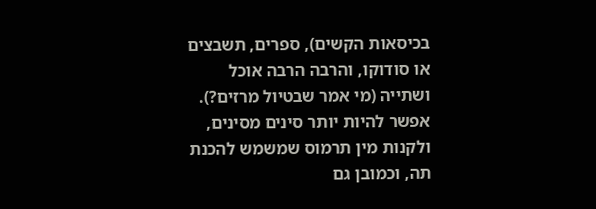בכיסאות הקשים), ספרים, תשבצים או סודוקו, והרבה הרבה אוכל ושתייה (מי אמר שבטיול מרזים?). אפשר להיות יותר סינים מסינים, ולקנות מין תרמוס שמשמש להכנת תה, וכמובן גם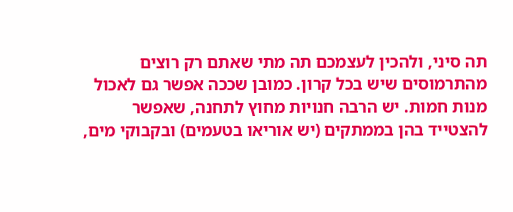תה סיני, ולהכין לעצמכם תה מתי שאתם רק רוצים מהתרמוסים שיש בכל קרון. כמובן שככה אפשר גם לאכול מנות חמות. יש הרבה חנויות מחוץ לתחנה, שאפשר להצטייד בהן בממתקים (יש אוריאו בטעמים) ובקבוקי מים,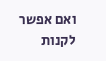ואם אפשר לקנות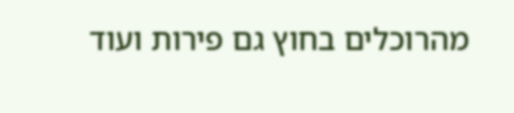מהרוכלים בחוץ גם פירות ועוד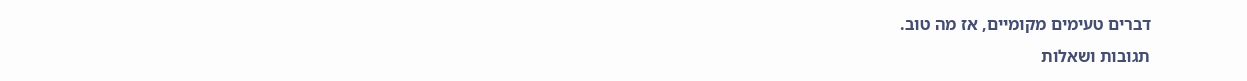דברים טעימים מקומיים, אז מה טוב.
תגובות ושאלות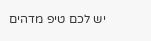יש לכם טיפ מדהים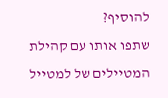להוסיף?
שתפו אותו עם קהילת המטיילים של למטייל